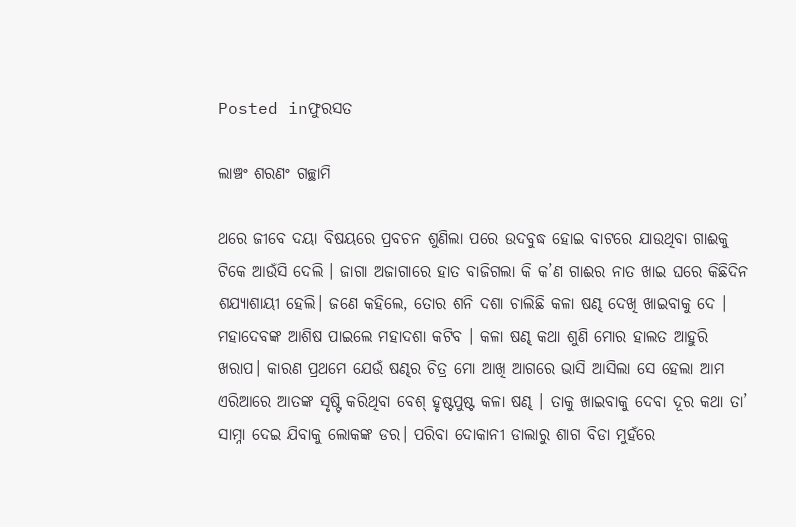Posted inଫୁରସତ

ଲାଞ୍ଚଂ ଶରଣଂ ଗଚ୍ଛାମି

ଥରେ ଜୀବେ ଦୟା ବିଷୟରେ ପ୍ରବଚନ ଶୁଣିଲା ପରେ ଉଦବୁଦ୍ଧ ହୋଇ ବାଟରେ ଯାଉଥିବା ଗାଈକୁ ଟିକେ ଆଉଁସି ଦେଲି । ଜାଗା ଅଜାଗାରେ ହାତ ବାଜିଗଲା କି କ’ଣ ଗାଈର ନାତ ଖାଇ ଘରେ କିଛିଦିନ ଶଯ୍ୟାଶାୟୀ ହେଲି। ଜଣେ କହିଲେ, ତୋର ଶନି ଦଶା ଚାଲିଛି କଳା ଷଣ୍ଢ ଦେଖି ଖାଇବାକୁ ଦେ । ମହାଦେବଙ୍କ ଆଶିଷ ପାଇଲେ ମହାଦଶା କଟିବ । କଳା ଷଣ୍ଢ କଥା ଶୁଣି ମୋର ହାଲତ ଆହୁରି ଖରାପ। କାରଣ ପ୍ରଥମେ ଯେଉଁ ଷଣ୍ଢର ଚିତ୍ର ମୋ ଆଖି ଆଗରେ ଭାସି ଆସିଲା ସେ ହେଲା ଆମ ଏରିଆରେ ଆତଙ୍କ ସୃଷ୍ଟି କରିଥିବା ବେଶ୍‌ ହୃଷ୍ଟପୁଷ୍ଟ କଳା ଷଣ୍ଢ । ତାକୁ ଖାଇବାକୁ ଦେବା ଦୂର କଥା ତା’ ସାମ୍ନା ଦେଇ ଯିବାକୁ ଲୋକଙ୍କ ଡର। ପରିବା ଦୋକାନୀ ଡାଲାରୁ ଶାଗ ବିଡା ମୁହଁରେ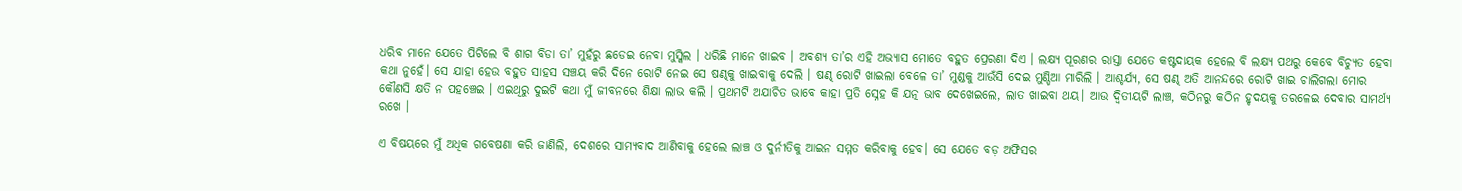ଧରିବ ମାନେ ଯେତେ ପିଟିଲେ ବି ଶାଗ ବିଡା ତା’ ମୁହଁରୁ ଛଡେଇ ନେବା ମୁସ୍କିଲ । ଧରିଛି ମାନେ ଖାଇବ । ଅବଶ୍ୟ ତା’ର ଏହି ଅଭ୍ୟାସ ମୋତେ ବହୁତ ପ୍ରେରଣା ଦିଏ । ଲକ୍ଷ୍ୟ ପୂରଣର ରାସ୍ତା ଯେତେ କଷ୍ଟଦାୟକ ହେଲେ ବି ଲକ୍ଷ୍ୟ ପଥରୁ କେବେ ବିଚ୍ୟୁତ ହେବା କଥା ନୁହେଁ। ସେ ଯାହା ହେଉ ବହୁତ ସାହସ ସଞ୍ଚୟ କରି ଦିନେ ରୋଟି ନେଇ ସେ ଷଣ୍ଢକୁ ଖାଇବାକୁ ଦେଲି । ଷଣ୍ଢ ରୋଟି ଖାଇଲା ବେଳେ ତା’ ମୁଣ୍ଡକୁ ଆଉଁସି ଦେଇ ମୁଣ୍ଡିଆ ମାରିଲି । ଆଶ୍ଚର୍ଯ୍ୟ, ସେ ଷଣ୍ଢ ଅତି ଆନନ୍ଦରେ ରୋଟି ଖାଇ ଚାଲିଗଲା ମୋର କୌଣସି କ୍ଷତି ନ ପହଞ୍ଚେଇ । ଏଇଥିରୁ ଦୁଇଟି କଥା ମୁଁ ଜୀବନରେ ଶିକ୍ଷା ଲାଭ କଲି । ପ୍ରଥମଟି ଅଯାଚିତ ଭାବେ କାହା ପ୍ରତି ସ୍ନେହ କି ଯତ୍ନ ଭାବ ଦେଖେଇଲେ, ଲାତ ଖାଇବା ଥୟ। ଆଉ ଦ୍ବିତୀୟଟି ଲାଞ୍ଚ, କଠିନରୁ କଠିନ ହୃଦୟକୁ ତରଳେଇ ଦେବାର ସାମର୍ଥ୍ୟ ରଖେ ।

ଏ ବିଷୟରେ ମୁଁ ଅଧିକ ଗବେଷଣା କରି ଜାଣିଲି, ଦେଶରେ ସାମ୍ୟବାଦ ଆଣିବାକୁ ହେଲେ ଲାଞ୍ଚ ଓ ଦୁର୍ନୀତିକୁ ଆଇନ ସମ୍ମତ କରିବାକୁ ହେବ। ସେ ଯେତେ ବଡ଼ ଅଫିସର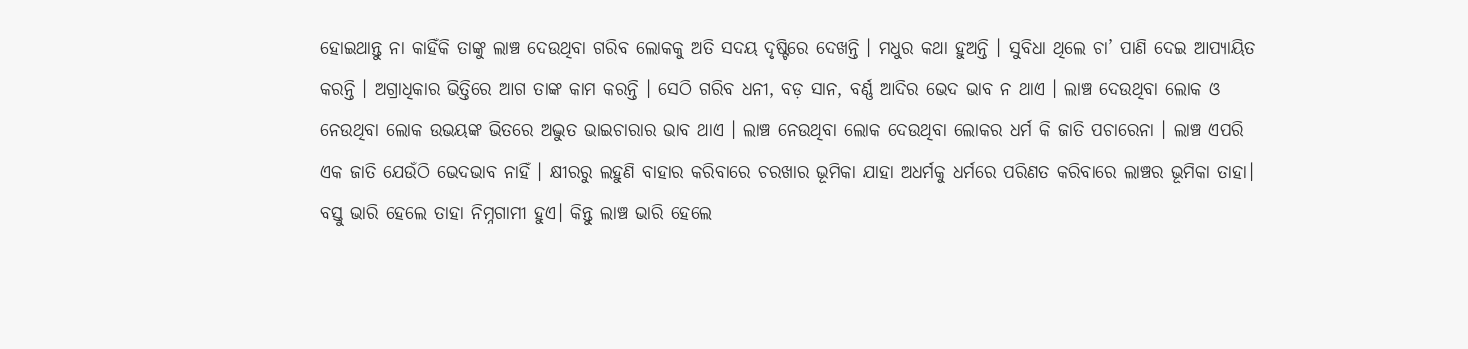ହୋଇଥାନ୍ତୁ ନା କାହିଁକି ତାଙ୍କୁ ଲାଞ୍ଚ ଦେଉଥିବା ଗରିବ ଲୋକକୁ ଅତି ସଦୟ ଦୃଷ୍ଟିରେ ଦେଖନ୍ତି । ମଧୁର କଥା ହୁଅନ୍ତି । ସୁବିଧା ଥିଲେ ଚା’ ପାଣି ଦେଇ ଆପ୍ୟାୟିତ କରନ୍ତି । ଅଗ୍ରାଧିକାର ଭିତ୍ତିରେ ଆଗ ତାଙ୍କ କାମ କରନ୍ତି । ସେଠି ଗରିବ ଧନୀ, ବଡ଼ ସାନ, ବର୍ଣ୍ଣ ଆଦିର ଭେଦ ଭାବ ନ ଥାଏ । ଲାଞ୍ଚ ଦେଉଥିବା ଲୋକ ଓ ନେଉଥିବା ଲୋକ ଉଭୟଙ୍କ ଭିତରେ ଅଦ୍ଭୁତ ଭାଇଚାରାର ଭାବ ଥାଏ । ଲାଞ୍ଚ ନେଉଥିବା ଲୋକ ଦେଉଥିବା ଲୋକର ଧର୍ମ କି ଜାତି ପଚାରେନା । ଲାଞ୍ଚ ଏପରି ଏକ ଜାତି ଯେଉଁଠି ଭେଦଭାବ ନାହିଁ । କ୍ଷୀରରୁ ଲହୁଣି ବାହାର କରିବାରେ ଚରଖାର ଭୂମିକା ଯାହା ଅଧର୍ମକୁ ଧର୍ମରେ ପରିଣତ କରିବାରେ ଲାଞ୍ଚର ଭୂମିକା ତାହା। ବସ୍ତୁ ଭାରି ହେଲେ ତାହା ନିମ୍ନଗାମୀ ହୁଏ। କିନ୍ତୁ ଲାଞ୍ଚ ଭାରି ହେଲେ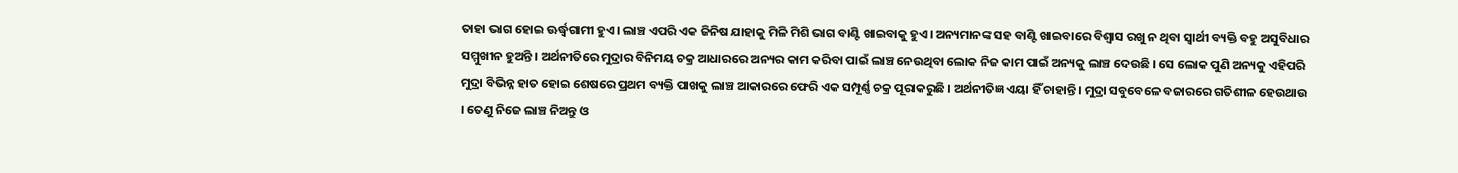ତାହା ଭାଗ ହୋଇ ଊର୍ଦ୍ଧ୍ୱଗାମୀ ହୁଏ। ଲାଞ୍ଚ ଏପରି ଏକ ଜିନିଷ ଯାହାକୁ ମିଳି ମିଶି ଭାଗ ବାଣ୍ଟି ଖାଇବାକୁ ହୁଏ। ଅନ୍ୟମାନଙ୍କ ସହ ବାଣ୍ଟି ଖାଇବାରେ ବିଶ୍ୱାସ ରଖୁ ନ ଥିବା ସ୍ବାର୍ଥୀ ବ୍ୟକ୍ତି ବହୁ ଅସୁବିଧାର ସମ୍ମୁଖୀନ ହୁଅନ୍ତି । ଅର୍ଥନୀତିରେ ମୁଦ୍ରାର ବିନିମୟ ଚକ୍ର ଆଧାରରେ ଅନ୍ୟର କାମ କରିବା ପାଇଁ ଲାଞ୍ଚ ନେଉଥିବା ଲୋକ ନିଜ କାମ ପାଇଁ ଅନ୍ୟକୁ ଲାଞ୍ଚ ଦେଉଛି । ସେ ଲୋକ ପୁଣି ଅନ୍ୟକୁ ଏହିପରି ମୁଦ୍ରା ବିଭିନ୍ନ ହାତ ହୋଇ ଶେଷରେ ପ୍ରଥମ ବ୍ୟକ୍ତି ପାଖକୁ ଲାଞ୍ଚ ଆକାରରେ ଫେରି ଏକ ସମ୍ପୂର୍ଣ୍ଣ ଚକ୍ର ପୂରାକରୁଛି । ଅର୍ଥନୀତିଜ୍ଞ ଏୟା ହିଁ ଚାହାନ୍ତି । ମୁଦ୍ରା ସବୁବେଳେ ବଜାରରେ ଗତିଶୀଳ ହେଉଥାଉ । ତେଣୁ ନିଜେ ଲାଞ୍ଚ ନିଅନ୍ତୁ ଓ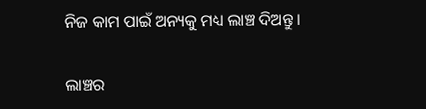ନିଜ କାମ ପାଇଁ ଅନ୍ୟକୁ ମଧ୍ୟ ଲାଞ୍ଚ ଦିଅନ୍ତୁ ।

ଲାଞ୍ଚର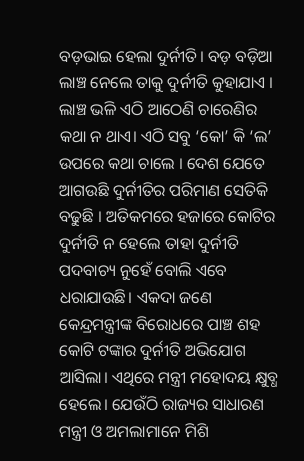ବଡ଼ଭାଇ ହେଲା ଦୁର୍ନୀତି। ବଡ଼ ବଡ଼ିଆ ଲାଞ୍ଚ ନେଲେ ତାକୁ ଦୁର୍ନୀତି କୁହାଯାଏ । ଲାଞ୍ଚ ଭଳି ଏଠି ଆଠେଣି ଚାରେଣିର କଥା ନ ଥାଏ। ଏଠି ସବୁ ‘କୋ’ କି ‘ଲ’ ଉପରେ କଥା ଚାଲେ । ଦେଶ ଯେତେ ଆଗଉଛି ଦୁର୍ନୀତିର ପରିମାଣ ସେତିକି ବଢୁଛି । ଅତିକମରେ ହଜାରେ କୋଟିର ଦୁର୍ନୀତି ନ ହେଲେ ତାହା ଦୁର୍ନୀତି ପଦବାଚ୍ୟ ନୁହେଁ ବୋଲି ଏବେ ଧରାଯାଉଛି। ଏକଦା ଜଣେ କେନ୍ଦ୍ରମନ୍ତ୍ରୀଙ୍କ ବିରୋଧରେ ପାଞ୍ଚ ଶହ କୋଟି ଟଙ୍କାର ଦୁର୍ନୀତି ଅଭିଯୋଗ ଆସିଲା। ଏଥିରେ ମନ୍ତ୍ରୀ ମହୋଦୟ କ୍ଷୁବ୍ଧ ହେଲେ। ଯେଉଁଠି ରାଜ୍ୟର ସାଧାରଣ ମନ୍ତ୍ରୀ ଓ ଅମଲାମାନେ ମିଶି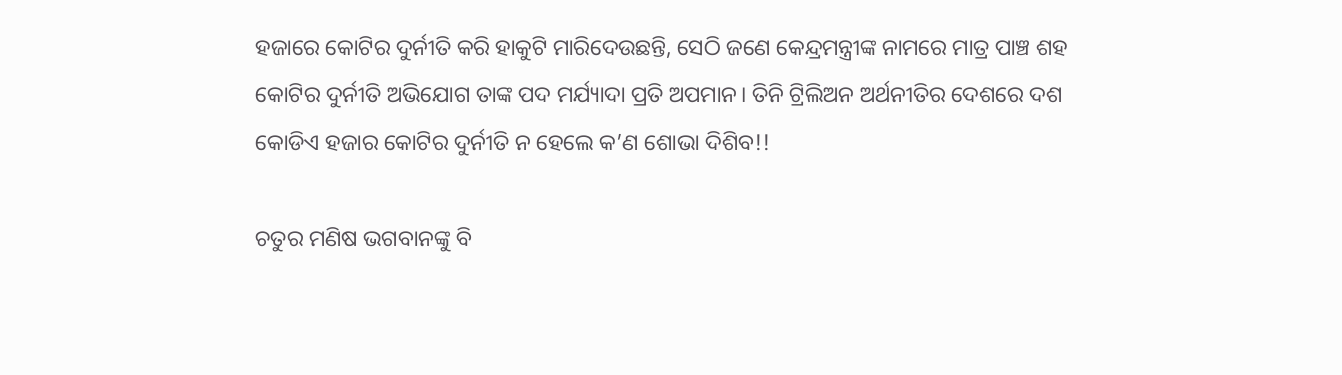ହଜାରେ କୋଟିର ଦୁର୍ନୀତି କରି ହାକୁଟି ମାରିଦେଉଛନ୍ତି, ସେଠି ଜଣେ କେନ୍ଦ୍ରମନ୍ତ୍ରୀଙ୍କ ନାମରେ ମାତ୍ର ପାଞ୍ଚ ଶହ କୋଟିର ଦୁର୍ନୀତି ଅଭିଯୋଗ ତାଙ୍କ ପଦ ମର୍ଯ୍ୟାଦା ପ୍ରତି ଅପମାନ। ତିନି ଟ୍ରିଲିଅନ ଅର୍ଥନୀତିର ଦେଶରେ ଦଶ କୋଡିଏ ହଜାର କୋଟିର ଦୁର୍ନୀତି ନ ହେଲେ କ’ଣ ଶୋଭା ଦିଶିବ!!

ଚତୁର ମଣିଷ ଭଗବାନଙ୍କୁ ବି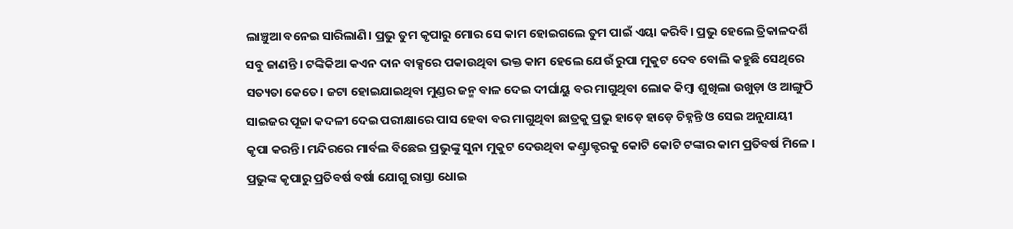ଲାଞ୍ଚୁଆ ବନେଇ ସାରିଲାଣି। ପ୍ରଭୁ ତୁମ କୃପାରୁ ମୋର ସେ କାମ ହୋଇଗଲେ ତୁମ ପାଇଁ ଏୟା କରିବି। ପ୍ରଭୁ ହେଲେ ତ୍ରିକାଳଦର୍ଶି ସବୁ ଜାଣନ୍ତି । ଟଙ୍କିକିଆ କଏନ ଦାନ ବାକ୍ସରେ ପକାଉଥିବା ଭକ୍ତ କାମ ହେଲେ ଯେଉଁ ରୁପା ମୁକୁଟ ଦେବ ବୋଲି କହୁଛି ସେଥିରେ ସତ୍ୟତା କେତେ। ଜଟା ହୋଇଯାଇଥିବା ମୁଣ୍ଡର ଜନ୍ମ ବାଳ ଦେଇ ଦୀର୍ଘାୟୁ ବର ମାଗୁଥିବା ଲୋକ କିମ୍ବା ଶୁଖିଲା ଉଖୁଡ଼ା ଓ ଆଙ୍ଗୁଠି ସାଇଜର ପୂଜା କଦଳୀ ଦେଇ ପରୀକ୍ଷାରେ ପାସ ହେବା ବର ମାଗୁଥିବା ଛାତ୍ରକୁ ପ୍ରଭୁ ହାଡ଼େ ହାଡ଼େ ଚିହ୍ନନ୍ତି ଓ ସେଇ ଅନୁଯାୟୀ କୃପା କରନ୍ତି। ମନ୍ଦିରରେ ମାର୍ବଲ ବିଛେଇ ପ୍ରଭୁଙ୍କୁ ସୁନା ମୁକୁଟ ଦେଉଥିବା କଣ୍ଟ୍ରାକ୍ଟରକୁ କୋଟି କୋଟି ଟଙ୍କାର କାମ ପ୍ରତିବର୍ଷ ମିଳେ । ପ୍ରଭୁଙ୍କ କୃପାରୁ ପ୍ରତିବର୍ଷ ବର୍ଷା ଯୋଗୁ ରାସ୍ତା ଧୋଇ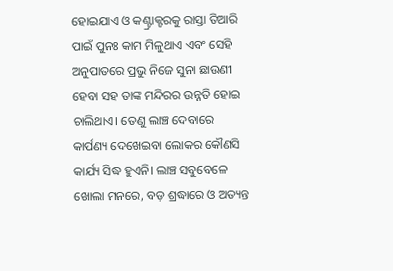ହୋଇଯାଏ ଓ କଣ୍ଟ୍ରାକ୍ଟରକୁ ରାସ୍ତା ତିଆରି ପାଇଁ ପୁନଃ କାମ ମିଳୁଥାଏ ଏବଂ ସେହି ଅନୁପାତରେ ପ୍ରଭୁ ନିଜେ ସୁନା ଛାଉଣୀ ହେବା ସହ ତାଙ୍କ ମନ୍ଦିରର ଉନ୍ନତି ହୋଇ ଚାଲିଥାଏ। ତେଣୁ ଲାଞ୍ଚ ଦେବାରେ କାର୍ପଣ୍ୟ ଦେଖେଇବା ଲୋକର କୌଣସି କାର୍ଯ୍ୟ ସିଦ୍ଧ ହୁଏନି। ଲାଞ୍ଚ ସବୁବେଳେ ଖୋଲା ମନରେ, ବଡ଼ ଶ୍ରଦ୍ଧାରେ ଓ ଅତ୍ୟନ୍ତ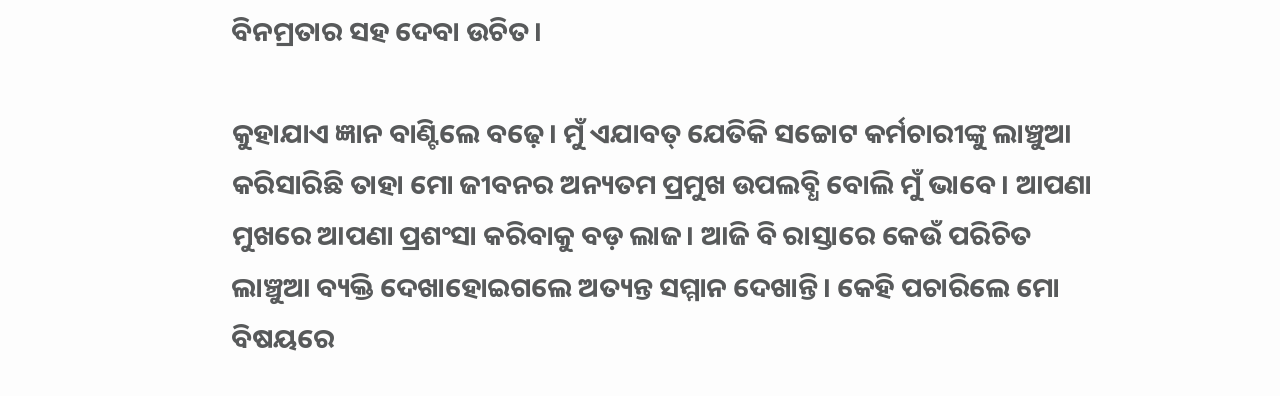ବିନମ୍ରତାର ସହ ଦେବା ଉଚିତ।

କୁହାଯାଏ ଜ୍ଞାନ ବାଣ୍ଟିଲେ ବଢ଼େ। ମୁଁ ଏଯାବତ୍‌ ଯେତିକି ସଚ୍ଚୋଟ କର୍ମଚାରୀଙ୍କୁ ଲାଞ୍ଚୁଆ କରିସାରିଛି ତାହା ମୋ ଜୀବନର ଅନ୍ୟତମ ପ୍ରମୁଖ ଉପଲବ୍ଧି ବୋଲି ମୁଁ ଭାବେ। ଆପଣା ମୁଖରେ ଆପଣା ପ୍ରଶଂସା କରିବାକୁ ବଡ଼ ଲାଜ। ଆଜି ବି ରାସ୍ତାରେ କେଉଁ ପରିଚିତ ଲାଞ୍ଚୁଆ ବ୍ୟକ୍ତି ଦେଖାହୋଇଗଲେ ଅତ୍ୟନ୍ତ ସମ୍ମାନ ଦେଖାନ୍ତି। କେହି ପଚାରିଲେ ମୋ ବିଷୟରେ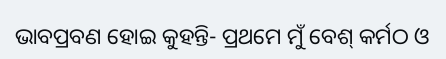ଭାବପ୍ରବଣ ହୋଇ କୁହନ୍ତି- ପ୍ରଥମେ ମୁଁ ବେଶ୍‌ କର୍ମଠ ଓ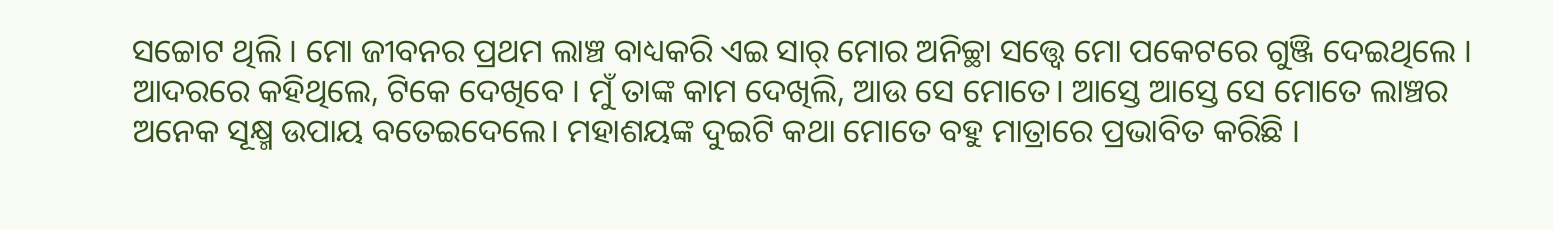ସଚ୍ଚୋଟ ଥିଲି । ମୋ ଜୀବନର ପ୍ରଥମ ଲାଞ୍ଚ ବାଧ୍ୟକରି ଏଇ ସାର୍‌ ମୋର ଅନିଚ୍ଛା ସତ୍ତ୍ୱେ ମୋ ପକେଟରେ ଗୁଞ୍ଜି ଦେଇଥିଲେ । ଆଦରରେ କହିଥିଲେ, ଟିକେ ଦେଖିବେ । ମୁଁ ତାଙ୍କ କାମ ଦେଖିଲି, ଆଉ ସେ ମୋତେ। ଆସ୍ତେ ଆସ୍ତେ ସେ ମୋତେ ଲାଞ୍ଚର ଅନେକ ସୂକ୍ଷ୍ମ ଉପାୟ ବତେଇଦେଲେ। ମହାଶୟଙ୍କ ଦୁଇଟି କଥା ମୋତେ ବହୁ ମାତ୍ରାରେ ପ୍ରଭାବିତ କରିଛି ।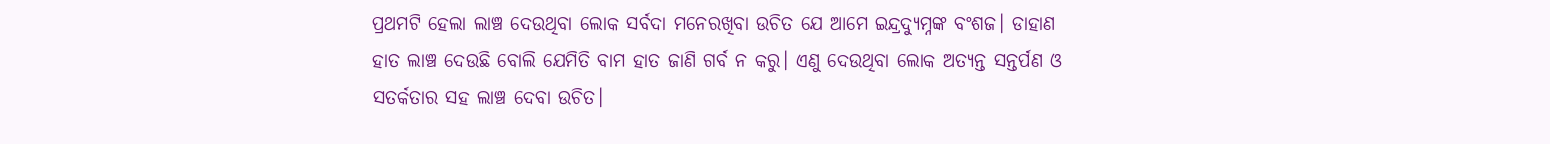ପ୍ରଥମଟି ହେଲା ଲାଞ୍ଚ ଦେଉଥିବା ଲୋକ ସର୍ବଦା ମନେରଖିବା ଉଚିତ ଯେ ଆମେ ଇନ୍ଦ୍ରଦ୍ୟୁମ୍ନଙ୍କ ବଂଶଜ। ଡାହାଣ ହାତ ଲାଞ୍ଚ ଦେଉଛି ବୋଲି ଯେମିତି ବାମ ହାତ ଜାଣି ଗର୍ବ ନ କରୁ। ଏଣୁ ଦେଉଥିବା ଲୋକ ଅତ୍ୟନ୍ତ ସନ୍ତର୍ପଣ ଓ ସତର୍କତାର ସହ ଲାଞ୍ଚ ଦେବା ଉଚିତ।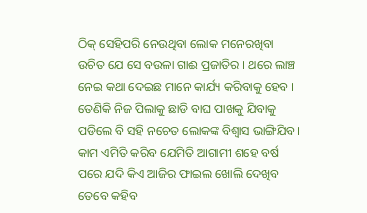ଠିକ୍‌ ସେହିପରି ନେଉଥିବା ଲୋକ ମନେରଖିବା ଉଚିତ ଯେ ସେ ବଉଳା ଗାଈ ପ୍ରଜାତିର । ଥରେ ଲାଞ୍ଚ ନେଇ କଥା ଦେଇଛ ମାନେ କାର୍ଯ୍ୟ କରିବାକୁ ହେବ । ତେଣିକି ନିଜ ପିଲାକୁ ଛାଡି ବାଘ ପାଖକୁ ଯିବାକୁ ପଡିଲେ ବି ସହି ନଚେତ ଲୋକଙ୍କ ବିଶ୍ୱାସ ଭାଙ୍ଗିଯିବ। କାମ ଏମିତି କରିବ ଯେମିତି ଆଗାମୀ ଶହେ ବର୍ଷ ପରେ ଯଦି କିଏ ଆଜିର ଫାଇଲ ଖୋଲି ଦେଖିବ ତେବେ କହିବ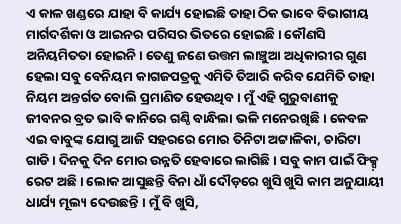ଏ କାଳ ଖଣ୍ଡରେ ଯାହା ବି କାର୍ଯ୍ୟ ହୋଇଛି ତାହା ଠିକ ଭାବେ ବିଭାଗୀୟ ମାର୍ଗଦର୍ଶିକା ଓ ଆଇନର ପରିସର ଭିତରେ ହୋଇଛି । କୌଣସି ଅନିୟମିତତା ହୋଇନି। ତେଣୁ ଜଣେ ଉତ୍ତମ ଲାଞ୍ଚୁଆ ଅଧିକାରୀର ଗୁଣ ହେଲା ସବୁ ବେନିୟମ କାଗଜପତ୍ରକୁ ଏମିତି ତିଆରି କରିବ ଯେମିତି ତାହା ନିୟମ ଅନ୍ତର୍ଗତ ବୋଲି ପ୍ରମାଣିତ ହେଉଥିବ। ମୁଁ ଏହି ଗୁରୁବାଣୀକୁ ଜୀବନର ବ୍ରତ ଭାବି କାନିରେ ଗଣ୍ଠି ବାନ୍ଧିଲା ଭଳି ମନେରଖିଛି । କେବଳ ଏଇ ବାବୁଙ୍କ ଯୋଗୁ ଆଜି ସହରରେ ମୋର ତିନିଟା ଅଟ୍ଟାଳିକା, ଚାରିଟା ଗାଡି । ଦିନକୁ ଦିନ ମୋର ଉନ୍ନତି ହେବାରେ ଲାଗିଛି । ସବୁ କାମ ପାଇଁ ଫିକ୍ସ଼ ରେଟ ଅଛି । ଲୋକ ଆସୁଛନ୍ତି ବିନା ଧାଁ ଦୌଡ଼ରେ ଖୁସି ଖୁସି କାମ ଅନୁଯାୟୀ ଧାର୍ଯ୍ୟ ମୂଲ୍ୟ ଦେଉଛନ୍ତି । ମୁଁ ବି ଖୁସି,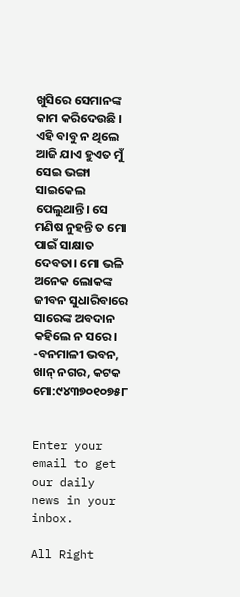ଖୁସିରେ ସେମାନଙ୍କ କାମ କରିଦେଉଛି । ଏହି ବାବୁ ନ ଥିଲେ ଆଜି ଯାଏ ହୁଏତ ମୁଁ ସେଇ ଭଙ୍ଗା ସାଇକେଲ ପେଲୁଥାନ୍ତି। ସେ ମଣିଷ ନୁହନ୍ତି ତ ମୋ ପାଇଁ ସାକ୍ଷାତ ଦେବତା। ମୋ ଭଳି ଅନେକ ଲୋକଙ୍କ ଜୀବନ ସୁଧାରିବାରେ ସାରେଙ୍କ ଅବଦାନ କହିଲେ ନ ସରେ।
-ବନମାଳୀ ଭବନ, ଖାନ୍‌ ନଗର, କଟକ
ମୋ:୯୪୩୭୦୧୦୭୫୮


Enter your email to get our daily news in your inbox.

All Right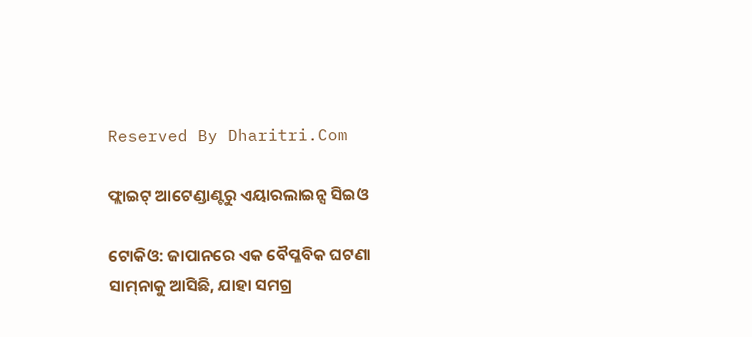Reserved By Dharitri.Com

ଫ୍ଲାଇଟ୍‌ ଆଟେଣ୍ଡାଣ୍ଟରୁ ଏୟାରଲାଇନ୍ସ ସିଇଓ

ଟୋକିଓ: ଜାପାନରେ ଏକ ବୈପ୍ଳବିକ ଘଟଣା ସାମ୍‌ନାକୁ ଆସିଛି, ଯାହା ସମଗ୍ର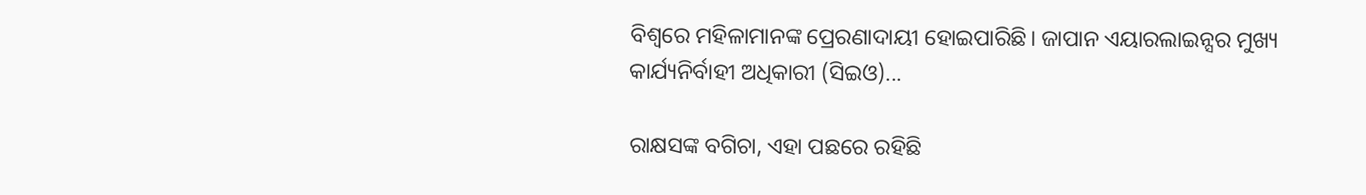ବିଶ୍ୱରେ ମହିଳାମାନଙ୍କ ପ୍ରେରଣାଦାୟୀ ହୋଇପାରିଛି। ଜାପାନ ଏୟାରଲାଇନ୍ସର ମୁଖ୍ୟ କାର୍ଯ୍ୟନିର୍ବାହୀ ଅଧିକାରୀ (ସିଇଓ)...

ରାକ୍ଷସଙ୍କ ବଗିଚା, ଏହା ପଛରେ ରହିଛି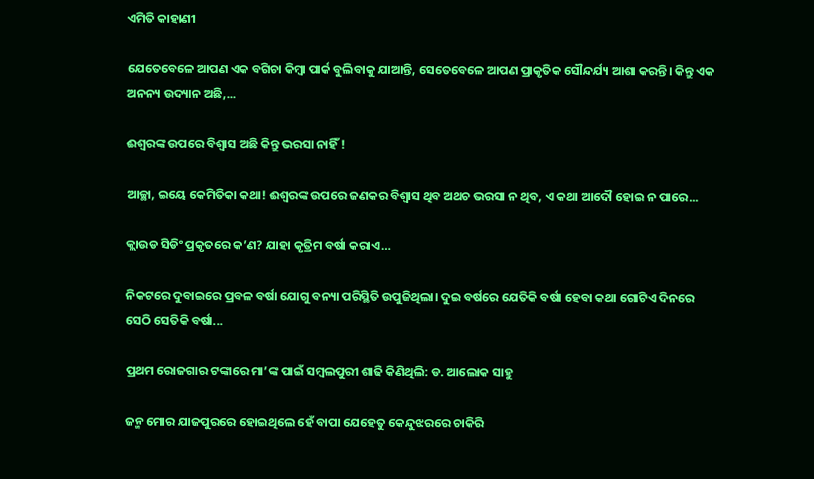ଏମିତି କାହାଣୀ

ଯେତେବେଳେ ଆପଣ ଏକ ବଗିଚା କିମ୍ବା ପାର୍କ ବୁଲିବାକୁ ଯାଆନ୍ତି, ସେତେବେଳେ ଆପଣ ପ୍ରାକୃତିକ ସୌନ୍ଦର୍ଯ୍ୟ ଆଶା କରନ୍ତି। କିନ୍ତୁ ଏକ ଅନନ୍ୟ ଉଦ୍ୟାନ ଅଛି,...

ଈଶ୍ୱରଙ୍କ ଉପରେ ବିଶ୍ୱାସ ଅଛି କିନ୍ତୁ ଭରସା ନାହିଁ !

ଆଚ୍ଛା, ଇୟେ କେମିତିକା କଥା! ଈଶ୍ୱରଙ୍କ ଉପରେ ଜଣକର ବିଶ୍ୱାସ ଥିବ ଅଥଚ ଭରସା ନ ଥିବ, ଏ କଥା ଆଦୌ ହୋଇ ନ ପାରେ...

କ୍ଲାଉଡ ସିଡିଂ ପ୍ରକୃତରେ କ’ଣ? ଯାହା କୃତ୍ରିମ ବର୍ଷା କରାଏ…

ନିକଟରେ ଦୁବାଇରେ ପ୍ରବଳ ବର୍ଷା ଯୋଗୁ ବନ୍ୟା ପରିସ୍ଥିତି ଉପୁଜିଥିଲା। ଦୁଇ ବର୍ଷରେ ଯେତିକି ବର୍ଷା ହେବା କଥା ଗୋଟିଏ ଦିନରେ ସେଠି ସେତିକି ବର୍ଷା...

ପ୍ରଥମ ରୋଜଗାର ଟଙ୍କାରେ ମା’ଙ୍କ ପାଇଁ ସମ୍ବଲପୁରୀ ଶାଢି କିଣିଥିଲି: ଡ. ଆଲୋକ ସାହୁ

ଜନ୍ମ ମୋର ଯାଜପୁରରେ ହୋଇଥିଲେ ହେଁ ବାପା ଯେହେତୁ କେନ୍ଦୁଝରରେ ଚାକିରି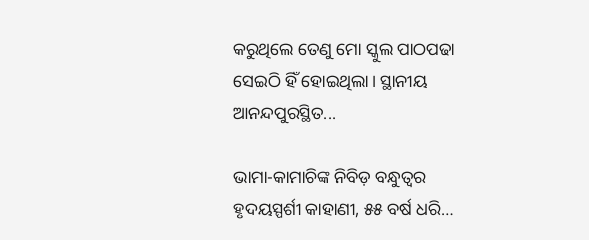କରୁଥିଲେ ତେଣୁ ମୋ ସ୍କୁଲ ପାଠପଢା ସେଇଠି ହିଁ ହୋଇଥିଲା। ସ୍ଥାନୀୟ ଆନନ୍ଦପୁରସ୍ଥିତ...

ଭାମା-କାମାଚିଙ୍କ ନିବିଡ଼ ବନ୍ଧୁତ୍ୱର ହୃଦୟସ୍ପର୍ଶୀ କାହାଣୀ, ୫୫ ବର୍ଷ ଧରି…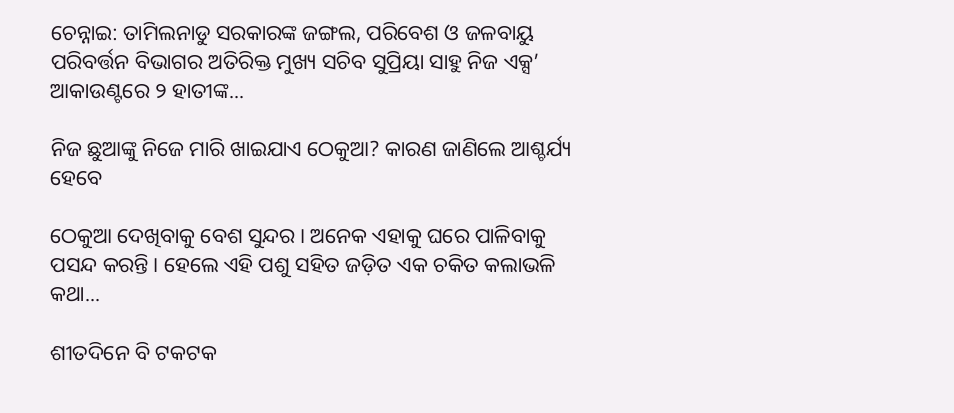ଚେନ୍ନାଇ: ତାମିଲନାଡୁ ସରକାରଙ୍କ ଜଙ୍ଗଲ, ପରିବେଶ ଓ ଜଳବାୟୁ ପରିବର୍ତ୍ତନ ବିଭାଗର ଅତିରିକ୍ତ ମୁଖ୍ୟ ସଚିବ ସୁପ୍ରିୟା ସାହୁ ନିଜ ଏକ୍ସ’ ଆକାଉଣ୍ଟରେ ୨ ହାତୀଙ୍କ...

ନିଜ ଛୁଆଙ୍କୁ ନିଜେ ମାରି ଖାଇଯାଏ ଠେକୁଆ? କାରଣ ଜାଣିଲେ ଆଶ୍ଚର୍ଯ୍ୟ ହେବେ

ଠେକୁଆ ଦେଖିବାକୁ ବେଶ ସୁନ୍ଦର। ଅନେକ ଏହାକୁ ଘରେ ପାଳିବାକୁ ପସନ୍ଦ କରନ୍ତି। ହେଲେ ଏହି ପଶୁ ସହିତ ଜଡ଼ିତ ଏକ ଚକିତ କଲାଭଳି କଥା...

ଶୀତଦିନେ ବି ଟକଟକ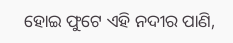ହୋଇ ଫୁଟେ ଏହି ନଦୀର ପାଣି,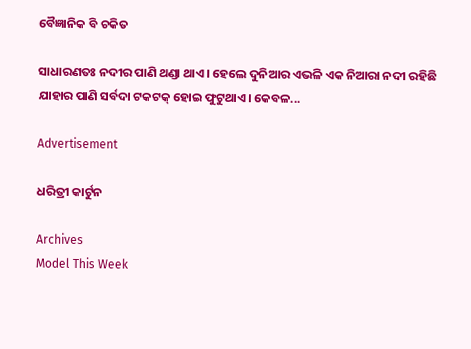ବୈଜ୍ଞାନିକ ବି ଚକିତ

ସାଧାରଣତଃ ନଦୀର ପାଣି ଥଣ୍ଡା ଥାଏ। ହେଲେ ଦୁନିଆର ଏଭଳି ଏକ ନିଆରା ନଦୀ ରହିଛି ଯାହାର ପାଣି ସର୍ବଦା ଟକଟକ୍‌ ହୋଇ ଫୁଟୁଥାଏ। କେବଳ...

Advertisement

ଧରିତ୍ରୀ କାର୍ଟୁନ

Archives
Model This Week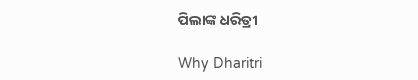ପିଲାଙ୍କ ଧରିତ୍ରୀ

Why Dharitri